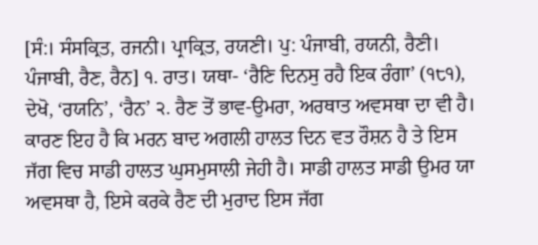[ਸੰ:। ਸੰਸਕ੍ਰਿਤ, ਰਜਨੀ। ਪ੍ਰਾਕ੍ਰਿਤ, ਰਯਣੀ। ਪੁ: ਪੰਜਾਬੀ, ਰਯਨੀ, ਰੈਣੀ। ਪੰਜਾਬੀ, ਰੈਣ, ਰੈਨ] ੧. ਰਾਤ। ਯਥਾ- ‘ਰੈਣਿ ਦਿਨਸੁ ਰਹੈ ਇਕ ਰੰਗਾ’ (੧੮੧), ਦੇਖੋ, ‘ਰਯਨਿ’, ‘ਰੈਨ’ ੨. ਰੈਣ ਤੋਂ ਭਾਵ-ਉਮਰਾ, ਅਰਥਾਤ ਅਵਸਥਾ ਦਾ ਵੀ ਹੈ। ਕਾਰਣ ਇਹ ਹੈ ਕਿ ਮਰਨ ਬਾਦ ਅਗਲੀ ਹਾਲਤ ਦਿਨ ਵਤ ਰੌਸ਼ਨ ਹੈ ਤੇ ਇਸ ਜੱਗ ਵਿਚ ਸਾਡੀ ਹਾਲਤ ਘੁਸਮੁਸਾਲੀ ਜੇਹੀ ਹੈ। ਸਾਡੀ ਹਾਲਤ ਸਾਡੀ ਉਮਰ ਯਾ ਅਵਸਥਾ ਹੈ, ਇਸੇ ਕਰਕੇ ਰੈਣ ਦੀ ਮੁਰਾਦ ਇਸ ਜੱਗ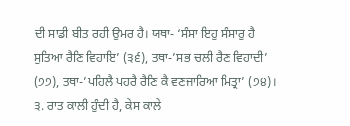ਦੀ ਸਾਡੀ ਬੀਤ ਰਹੀ ਉਮਰ ਹੈ। ਯਥਾ- ‘ਸੰਸਾ ਇਹੁ ਸੰਸਾਰੁ ਹੈ ਸੁਤਿਆ ਰੈਣਿ ਵਿਹਾਇ’ (੩੬), ਤਥਾ-’ਸਭ ਚਲੀ ਰੈਣ ਵਿਹਾਦੀ’ (੭੭), ਤਥਾ-’ਪਹਿਲੈ ਪਹਰੈ ਰੈਣਿ ਕੈ ਵਣਜਾਰਿਆ ਮਿਤ੍ਰਾ’ (੭੪)। ੩. ਰਾਤ ਕਾਲੀ ਹੁੰਦੀ ਹੈ, ਕੇਸ ਕਾਲੇ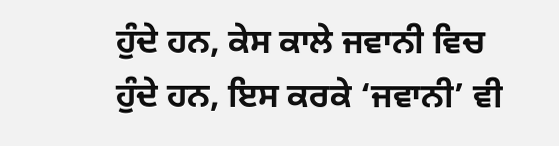ਹੁੰਦੇ ਹਨ, ਕੇਸ ਕਾਲੇ ਜਵਾਨੀ ਵਿਚ ਹੁੰਦੇ ਹਨ, ਇਸ ਕਰਕੇ ‘ਜਵਾਨੀ’ ਵੀ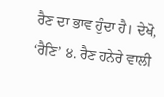ਰੈਣ ਦਾ ਭਾਵ ਹੁੰਦਾ ਹੈ। ਦੇਖੋ, ‘ਰੈਣਿ’ ੪. ਰੈਣ ਹਨੇਰੇ ਵਾਲੀ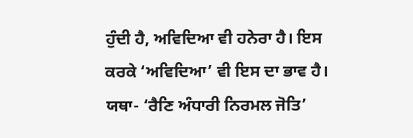ਹੁੰਦੀ ਹੈ, ਅਵਿਦਿਆ ਵੀ ਹਨੇਰਾ ਹੈ। ਇਸ ਕਰਕੇ ‘ਅਵਿਦਿਆ’ ਵੀ ਇਸ ਦਾ ਭਾਵ ਹੈ। ਯਥਾ- ‘ਰੈਣਿ ਅੰਧਾਰੀ ਨਿਰਮਲ ਜੋਤਿ’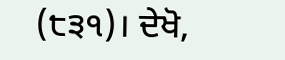(੮੩੧)। ਦੇਖੋ,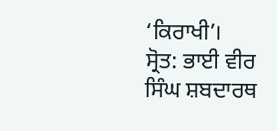‘ਕਿਰਾਖੀ’।
ਸ੍ਰੋਤ: ਭਾਈ ਵੀਰ ਸਿੰਘ ਸ਼ਬਦਾਰਥ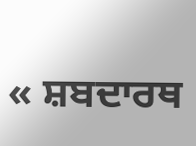« ਸ਼ਬਦਾਰਥ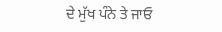ਦੇ ਮੁੱਖ ਪੰਨੇ ਤੇ ਜਾਓ